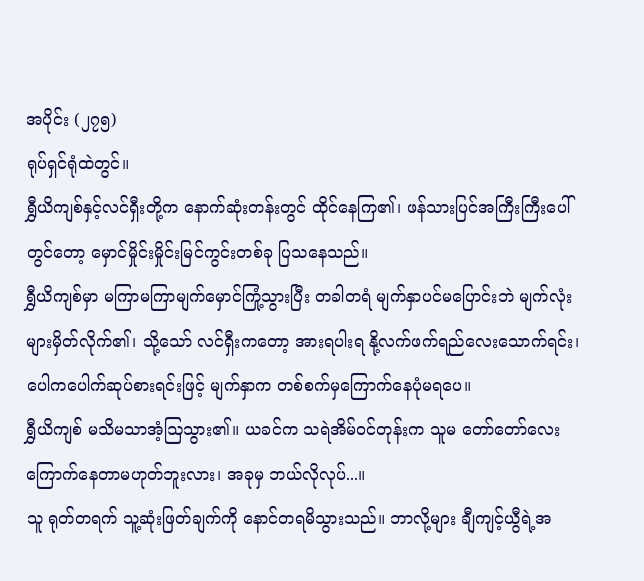အပိုင်း (၂၇၅)
ရုပ်ရှင်ရုံထဲတွင်။
ရွှီယိကျစ်နှင့်လင်ရှီးတို့က နောက်ဆုံးတန်းတွင် ထိုင်နေကြ၏၊ ဖန်သားပြင်အကြီးကြီးပေါ်တွင်တော့ မှောင်မှိုင်းမှိုင်းမြင်ကွင်းတစ်ခု ပြသနေသည်။
ရွှီယိကျစ်မှာ မကြာမကြာမျက်မှောင်ကြုံ့သွားပြီး တခါတရံ မျက်နှာပင်မပြောင်းဘဲ မျက်လုံးများမှိတ်လိုက်၏၊ သို့သော် လင်ရှီးကတော့ အားရပါးရ နို့လက်ဖက်ရည်လေးသောက်ရင်း၊ ပေါကပေါက်ဆုပ်စားရင်းဖြင့် မျက်နှာက တစ်စက်မှကြောက်နေပုံမရပေ။
ရွှီယိကျစ် မသိမသာအံ့ဩသွား၏။ ယခင်က သရဲအိမ်ဝင်တုန်းက သူမ တော်တော်လေးကြောက်နေတာမဟုတ်ဘူးလား၊ အခုမှ ဘယ်လိုလုပ်...။
သူ ရုတ်တရက် သူ့ဆုံးဖြတ်ချက်ကို နောင်တရမိသွားသည်။ ဘာလို့များ ချီကျင့်ယွီရဲ့အ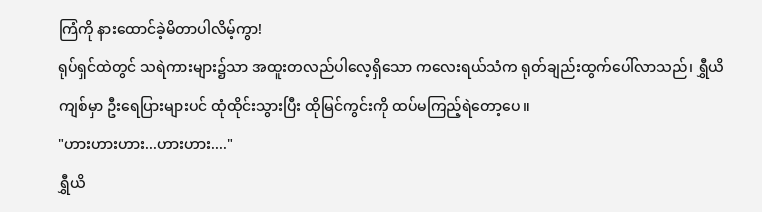ကြံကို နားထောင်ခဲ့မိတာပါလိမ့်ကွာ!
ရုပ်ရှင်ထဲတွင် သရဲကားများ၌သာ အထူးတလည်ပါလေ့ရှိသော ကလေးရယ်သံက ရုတ်ချည်းထွက်ပေါ်လာသည်၊ ရွှီယိကျစ်မှာ ဦးရေပြားများပင် ထုံထိုင်းသွားပြီး ထိုမြင်ကွင်းကို ထပ်မကြည့်ရဲတော့ပေ။
"ဟားဟားဟား...ဟားဟား...."
ရွှီယိ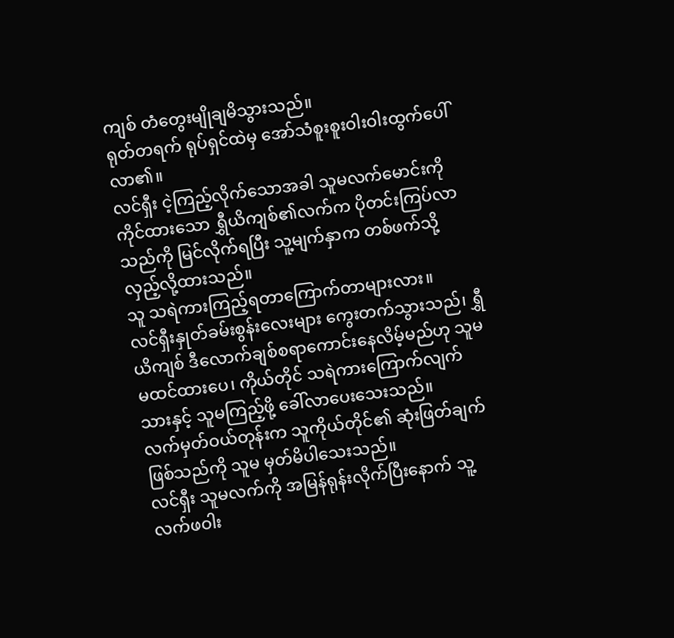ကျစ် တံတွေးမျိုချမိသွားသည်။
ရုတ်တရက် ရုပ်ရှင်ထဲမှ အော်သံစူးစူးဝါးဝါးထွက်ပေါ်လာ၏။
လင်ရှီး ငဲ့ကြည့်လိုက်သောအခါ သူမလက်မောင်းကိုကိုင်ထားသော ရွှီယိကျစ်၏လက်က ပိုတင်းကြပ်လာသည်ကို မြင်လိုက်ရပြီး သူ့မျက်နှာက တစ်ဖက်သို့လှည့်လို့ထားသည်။
သူ သရဲကားကြည့်ရတာကြောက်တာများလား။
လင်ရှီးနှုတ်ခမ်းစွန်းလေးများ ကွေးတက်သွားသည်၊ ရွှီယိကျစ် ဒီလောက်ချစ်စရာကောင်းနေလိမ့်မည်ဟု သူမ မထင်ထားပေ၊ ကိုယ်တိုင် သရဲကားကြောက်လျက်သားနှင့် သူမကြည့်ဖို့ ခေါ်လာပေးသေးသည်။
လက်မှတ်ဝယ်တုန်းက သူကိုယ်တိုင်၏ ဆုံးဖြတ်ချက်ဖြစ်သည်ကို သူမ မှတ်မိပါသေးသည်။
လင်ရှီး သူမလက်ကို အမြန်ရုန်းလိုက်ပြီးနောက် သူ့လက်ဖဝါး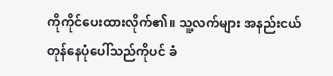ကိုကိုင်ပေးထားလိုက်၏။ သူ့လက်များ အနည်းငယ်တုန်နေပုံပေါ်သည်ကိုပင် ခံ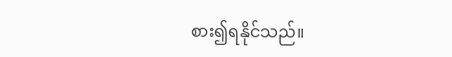စား၍ရနိုင်သည်။